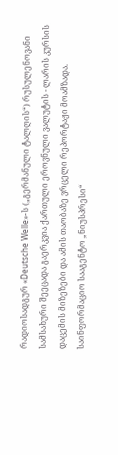რადიოსადგურ «Deutsche Welle»-ს („გერმანული ტალღის“) რუსულენოვანი სამსახური შეეცადა გაერკვია ქართული ეროვნული ვალუტის - ლარის კურსის დაცემის მიზეზები და ამის თაობაზე ვრცელი რეპორტაჟი მოამზადა.
საინფორმაციო სააგენტო „ნიუსპრესი“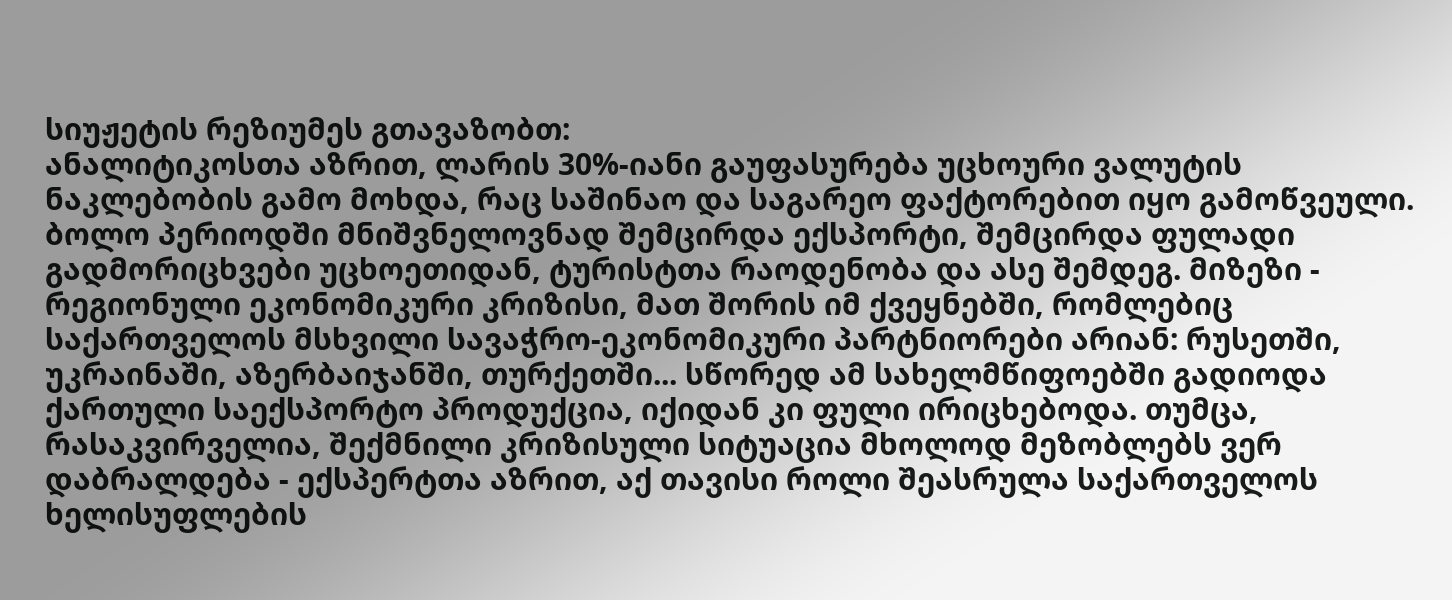სიუჟეტის რეზიუმეს გთავაზობთ:
ანალიტიკოსთა აზრით, ლარის 30%-იანი გაუფასურება უცხოური ვალუტის ნაკლებობის გამო მოხდა, რაც საშინაო და საგარეო ფაქტორებით იყო გამოწვეული. ბოლო პერიოდში მნიშვნელოვნად შემცირდა ექსპორტი, შემცირდა ფულადი გადმორიცხვები უცხოეთიდან, ტურისტთა რაოდენობა და ასე შემდეგ. მიზეზი - რეგიონული ეკონომიკური კრიზისი, მათ შორის იმ ქვეყნებში, რომლებიც საქართველოს მსხვილი სავაჭრო-ეკონომიკური პარტნიორები არიან: რუსეთში, უკრაინაში, აზერბაიჯანში, თურქეთში... სწორედ ამ სახელმწიფოებში გადიოდა ქართული საექსპორტო პროდუქცია, იქიდან კი ფული ირიცხებოდა. თუმცა, რასაკვირველია, შექმნილი კრიზისული სიტუაცია მხოლოდ მეზობლებს ვერ დაბრალდება - ექსპერტთა აზრით, აქ თავისი როლი შეასრულა საქართველოს ხელისუფლების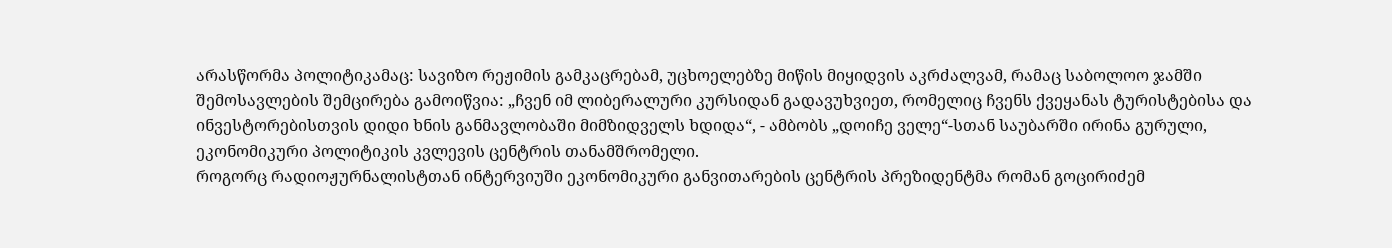არასწორმა პოლიტიკამაც: სავიზო რეჟიმის გამკაცრებამ, უცხოელებზე მიწის მიყიდვის აკრძალვამ, რამაც საბოლოო ჯამში შემოსავლების შემცირება გამოიწვია: „ჩვენ იმ ლიბერალური კურსიდან გადავუხვიეთ, რომელიც ჩვენს ქვეყანას ტურისტებისა და ინვესტორებისთვის დიდი ხნის განმავლობაში მიმზიდველს ხდიდა“, - ამბობს „დოიჩე ველე“-სთან საუბარში ირინა გურული, ეკონომიკური პოლიტიკის კვლევის ცენტრის თანამშრომელი.
როგორც რადიოჟურნალისტთან ინტერვიუში ეკონომიკური განვითარების ცენტრის პრეზიდენტმა რომან გოცირიძემ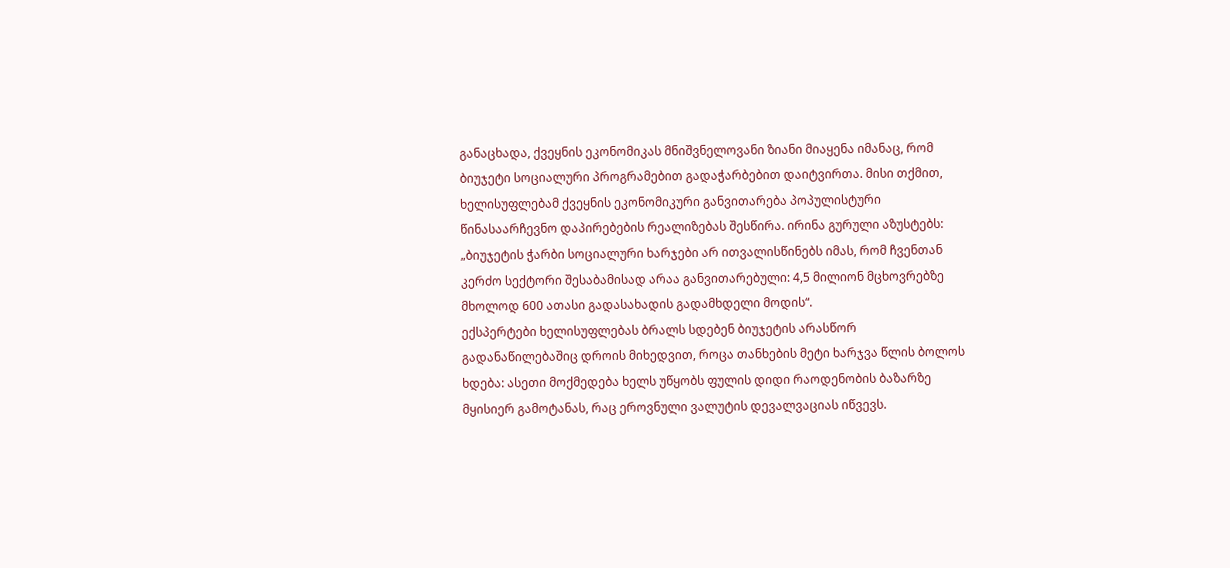განაცხადა, ქვეყნის ეკონომიკას მნიშვნელოვანი ზიანი მიაყენა იმანაც, რომ ბიუჯეტი სოციალური პროგრამებით გადაჭარბებით დაიტვირთა. მისი თქმით, ხელისუფლებამ ქვეყნის ეკონომიკური განვითარება პოპულისტური წინასაარჩევნო დაპირებების რეალიზებას შესწირა. ირინა გურული აზუსტებს: „ბიუჯეტის ჭარბი სოციალური ხარჯები არ ითვალისწინებს იმას, რომ ჩვენთან კერძო სექტორი შესაბამისად არაა განვითარებული: 4,5 მილიონ მცხოვრებზე მხოლოდ 600 ათასი გადასახადის გადამხდელი მოდის“.
ექსპერტები ხელისუფლებას ბრალს სდებენ ბიუჯეტის არასწორ გადანაწილებაშიც დროის მიხედვით, როცა თანხების მეტი ხარჯვა წლის ბოლოს ხდება: ასეთი მოქმედება ხელს უწყობს ფულის დიდი რაოდენობის ბაზარზე მყისიერ გამოტანას, რაც ეროვნული ვალუტის დევალვაციას იწვევს.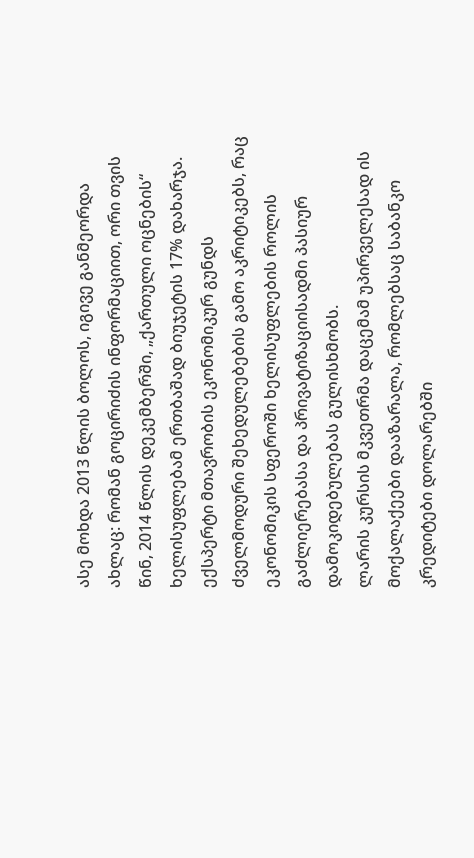ასე მოხდა 2013 წლის ბოლოს, იგივე განმეორდა ახლაც: რომან გოცირიძის ინფორმაციით, ორი თვის წინ, 2014 წლის დეკემბერში, „ქართული ოცნების“ ხელისუფლებამ ერთბაშად ბიუჯეტის 17% დახარჯა. ექსპერტი მთავრობის ეკონომიკურ გუნდს ძველმოდური შეხედულებების გამო აკრიტიკებს, რაც ეკონომიკის სფეროში ხელისუფლების როლის გაძლიერებასა და პრივატიზაციისადმი პასიურ დამოკიდებულებას გულისხმობს.
ლარის კურსის მკვეთრმა დაცემამ უპირველესად ის მოქალაქეები დააზარალა, რომლებსაც საბანკო კრედიტები დოლარებში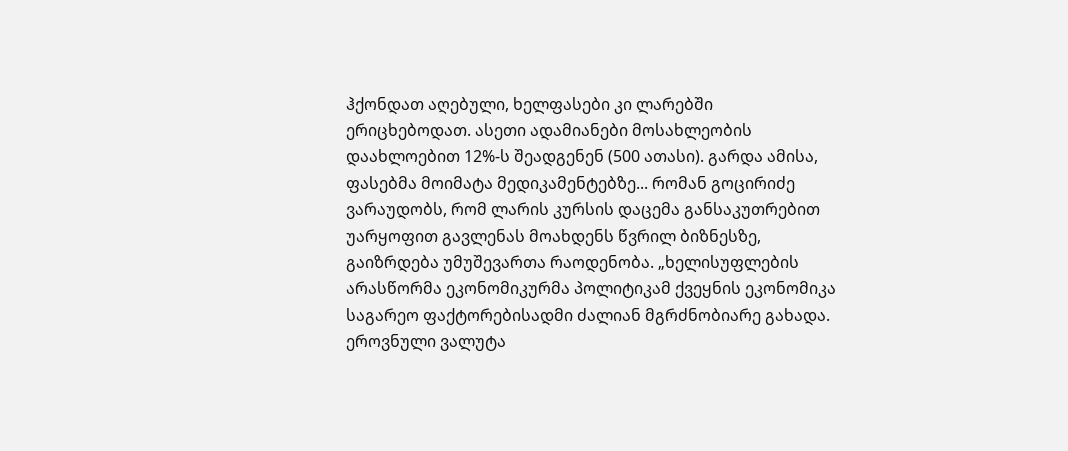ჰქონდათ აღებული, ხელფასები კი ლარებში ერიცხებოდათ. ასეთი ადამიანები მოსახლეობის დაახლოებით 12%-ს შეადგენენ (500 ათასი). გარდა ამისა, ფასებმა მოიმატა მედიკამენტებზე... რომან გოცირიძე ვარაუდობს, რომ ლარის კურსის დაცემა განსაკუთრებით უარყოფით გავლენას მოახდენს წვრილ ბიზნესზე, გაიზრდება უმუშევართა რაოდენობა. „ხელისუფლების არასწორმა ეკონომიკურმა პოლიტიკამ ქვეყნის ეკონომიკა საგარეო ფაქტორებისადმი ძალიან მგრძნობიარე გახადა. ეროვნული ვალუტა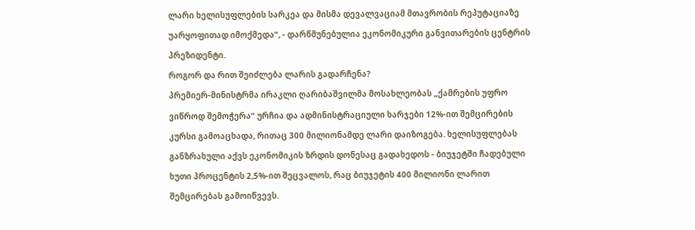ლარი ხელისუფლების სარკეა და მისმა დევალვაციამ მთავრობის რეპუტაციაზე უარყოფითად იმოქმედა“, - დარწმუნებულია ეკონომიკური განვითარების ცენტრის პრეზიდენტი.
როგორ და რით შეიძლება ლარის გადარჩენა?
პრემიერ-მინისტრმა ირაკლი ღარიბაშვილმა მოსახლეობას „ქამრების უფრო ვიწროდ შემოჭერა“ ურჩია და ადმინისტრაციული ხარჯები 12%-ით შემცირების კურსი გამოაცხადა, რითაც 300 მილიონამდე ლარი დაიზოგება. ხელისუფლებას განზრახული აქვს ეკონომიკის ზრდის დონესაც გადახედოს - ბიუჯეტში ჩადებული ხუთი პროცენტის 2,5%-ით შეცვალოს, რაც ბიუჯეტის 400 მილიონი ლარით შემცირებას გამოიწვევს.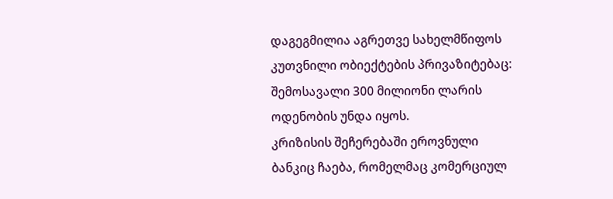დაგეგმილია აგრეთვე სახელმწიფოს კუთვნილი ობიექტების პრივაზიტებაც: შემოსავალი 300 მილიონი ლარის ოდენობის უნდა იყოს.
კრიზისის შეჩერებაში ეროვნული ბანკიც ჩაება, რომელმაც კომერციულ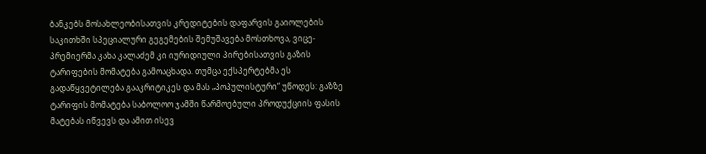ბანკებს მოსახლეობისათვის კრედიტების დაფარვის გაიოლების საკითხში სპეციალური გეგემების შემუშავება მოსთხოვა, ვიცე-პრემიერმა კახა კალაძემ კი იურიდიული პირებისათვის გაზის ტარიფების მომატება გამოაცხადა. თუმცა ექსპერტებმა ეს გადაწყვეტილება გააკრიტიკეს და მას „პოპულისტური“ უწოდეს: გაზზე ტარიფის მომატება საბოლოო ჯამში წარმოებული პროდუქციის ფასის მატებას იწვევს და ამით ისევ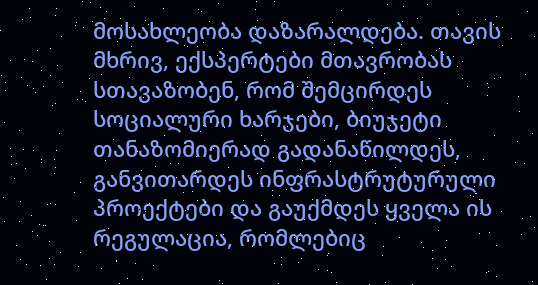მოსახლეობა დაზარალდება. თავის მხრივ, ექსპერტები მთავრობას სთავაზობენ, რომ შემცირდეს სოციალური ხარჯები, ბიუჯეტი თანაზომიერად გადანაწილდეს, განვითარდეს ინფრასტრუტურული პროექტები და გაუქმდეს ყველა ის რეგულაცია, რომლებიც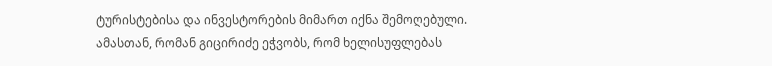ტურისტებისა და ინვესტორების მიმართ იქნა შემოღებული. ამასთან, რომან გიცირიძე ეჭვობს, რომ ხელისუფლებას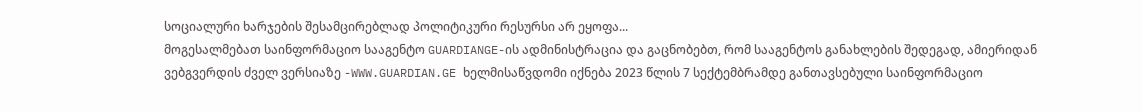სოციალური ხარჯების შესამცირებლად პოლიტიკური რესურსი არ ეყოფა...
მოგესალმებათ საინფორმაციო სააგენტო GUARDIANGE-ის ადმინისტრაცია და გაცნობებთ, რომ სააგენტოს განახლების შედეგად, ამიერიდან ვებგვერდის ძველ ვერსიაზე -WWW.GUARDIAN.GE ხელმისაწვდომი იქნება 2023 წლის 7 სექტემბრამდე განთავსებული საინფორმაციო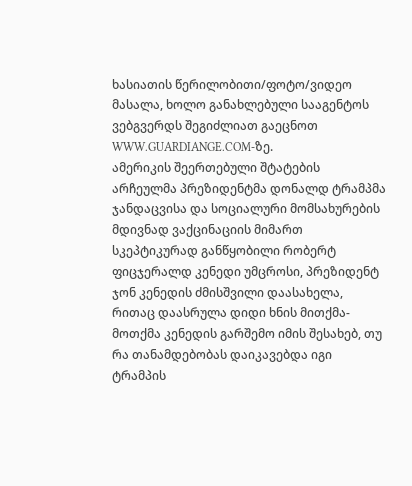ხასიათის წერილობითი/ფოტო/ვიდეო მასალა, ხოლო განახლებული სააგენტოს ვებგვერდს შეგიძლიათ გაეცნოთ WWW.GUARDIANGE.COM-ზე.
ამერიკის შეერთებული შტატების არჩეულმა პრეზიდენტმა დონალდ ტრამპმა ჯანდაცვისა და სოციალური მომსახურების მდივნად ვაქცინაციის მიმართ სკეპტიკურად განწყობილი რობერტ ფიცჯერალდ კენედი უმცროსი, პრეზიდენტ ჯონ კენედის ძმისშვილი დაასახელა, რითაც დაასრულა დიდი ხნის მითქმა-მოთქმა კენედის გარშემო იმის შესახებ, თუ რა თანამდებობას დაიკავებდა იგი ტრამპის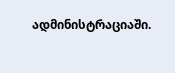ადმინისტრაციაში.